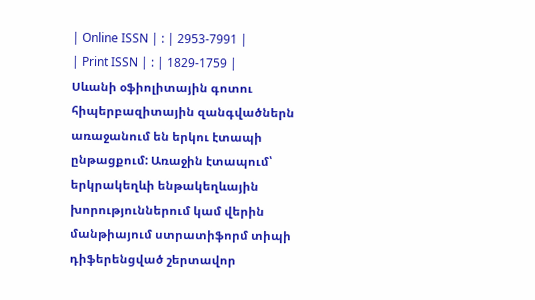| Online ISSN | : | 2953-7991 |
| Print ISSN | : | 1829-1759 |
Սևանի օֆիոլիտային գոտու հիպերբազիտային զանգվածներն առաջանում են երկու էտապի ընթացքում: Առաջին էտապում՝ երկրակեղևի ենթակեղևային խորություններում կամ վերին մանթիայում ստրատիֆորմ տիպի դիֆերենցված շերտավոր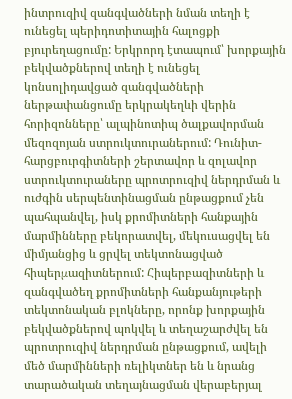ինտրուզիվ զանգվածների նման տեղի է ունեցել պերիդոտիտային հալոցքի բյուրեղացումը: Երկրորդ էտապում՝ խորքային բեկվածքներով տեղի է ունեցել կոնսոլիդավցած զանգվածների ներթափանցումը երկրակեղևի վերին հորիզոնները՝ ալպինոտիպ ծալքավորման մեզոզոյան ստրուկտուրաներում: Դունիտ-հարցբուրգիտների շերտավոր և զոլավոր ստրուկտուրաները պրոտրուզիվ ներդրման և ուժգին սերպենտինացման ընթացքում չեն պահպանվել, իսկ քրոմիտների հանքային մարմինները բեկորատվել, մեկուսացվել են միմյանցից և ցրվել տեկտոնացված հիպերμազիտներում: Հիպերբազիտների և զանգվածեղ քրոմիտների հանքանյութերի տեկտոնական բլոկները, որոնք խորքային բեկվածքներով պոկվել և տեղաշարժվել են պրոտրուզիվ ներդրման ընթացքում, ավելի մեծ մարմինների ռելիկտներ են և նրանց տարածական տեղայնացման վերաբերյալ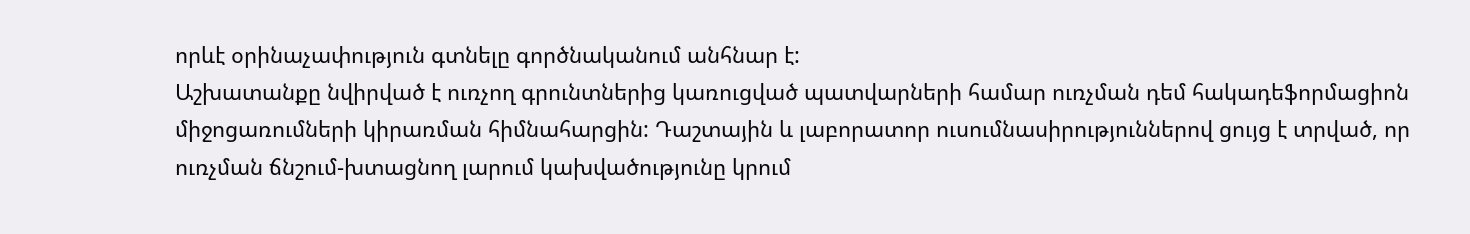որևէ օրինաչափություն գտնելը գործնականում անհնար է:
Աշխատանքը նվիրված է ուռչող գրունտներից կառուցված պատվարների համար ուռչման դեմ հակադեֆորմացիոն միջոցառումների կիրառման հիմնահարցին: Դաշտային և լաբորատոր ուսումնասիրություններով ցույց է տրված, որ ուռչման ճնշում-խտացնող լարում կախվածությունը կրում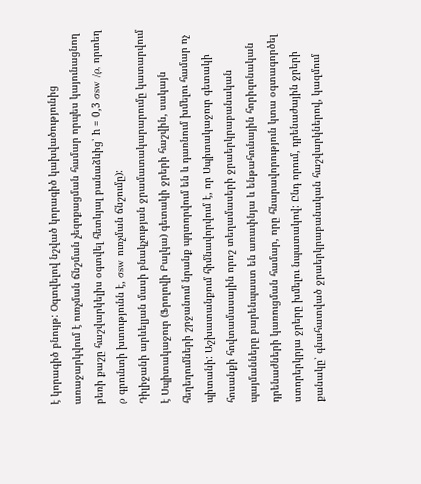է կորագիծ բնույթ: Օգտվելով նշված կորագիծ կախվածությունից առաջարկվում է ուռչման ճնշման չեզոքացման համար որպես կայունացնող բեռի քաշը հաշվարկելիս օգտվել հետևյալ բանաձևից՝ h = 0,3 σsw /ρ, որտեղ ρ գրունտի խտությունն է, σsw ուռչման ճնշումը):
Դիլիջանի արևելյան մասի բնակչության ջրամատակարարումը կատարվում է Սպիտակաջուր (Ֆրոլովի Բալկա) գետակի ջրերի հաշվին, սակայն հեղեղումների շրջանում նրանք պղտորվում են և դառնում խմելու համար ոչ պիտանի: Աշխատանքում հիմնավորվում է, որ Սպիտակաջուր գետակի հոսանքի հովտամասային որոշ տեղամասերի ջրաերկրաբանական պայմանները բարենպաստ են առափնյա և ենթահունային հորիզոնական դրենաժների կառուցման համար, որը հնարավորություն կտա օգտագործել ստորերկրյա ջրերը խմելու նպատակով: Ընդ որում, դրենաժային ջրերի քանակը՝ գնահատված ջրաերկրաբանական հաշվարկներով, կազմում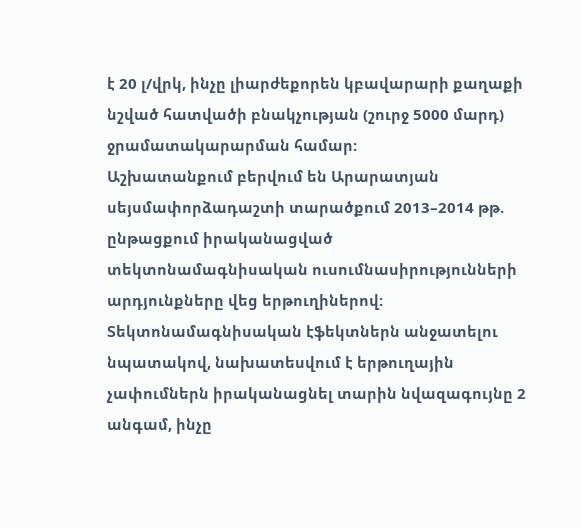է 20 լ/վրկ, ինչը լիարժեքորեն կբավարարի քաղաքի նշված հատվածի բնակչության (շուրջ 5000 մարդ) ջրամատակարարման համար:
Աշխատանքում բերվում են Արարատյան սեյսմափորձադաշտի տարածքում 2013–2014 թթ. ընթացքում իրականացված տեկտոնամագնիսական ուսումնասիրությունների արդյունքները վեց երթուղիներով: Տեկտոնամագնիսական էֆեկտներն անջատելու նպատակով, նախատեսվում է երթուղային չափումներն իրականացնել տարին նվազագույնը 2 անգամ, ինչը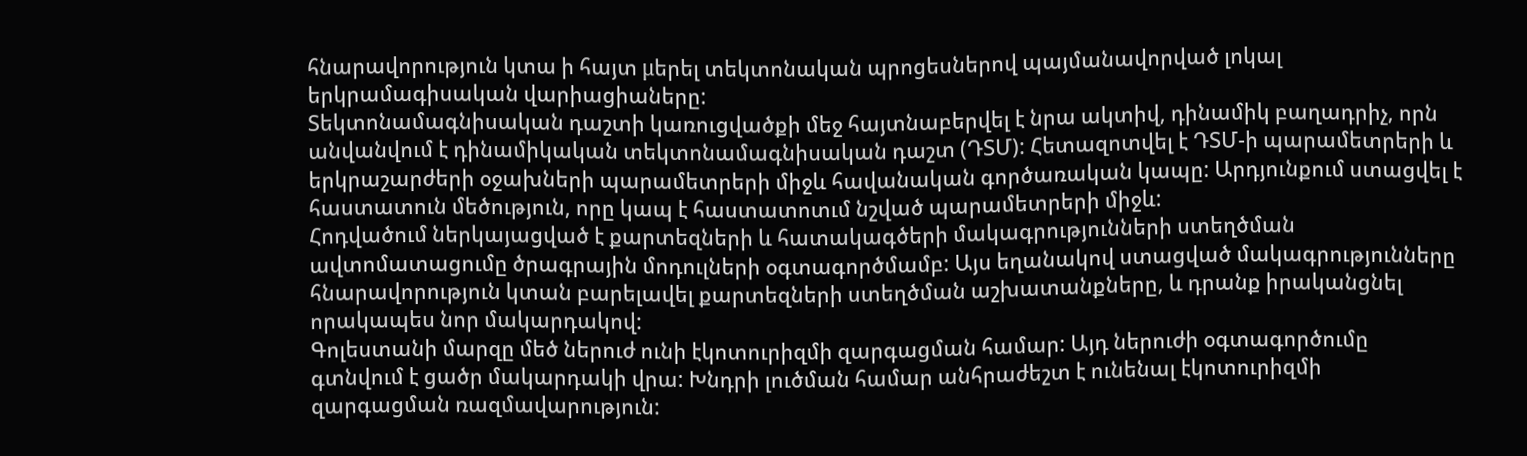հնարավորություն կտա ի հայտ μերել տեկտոնական պրոցեսներով պայմանավորված լոկալ երկրամագիսական վարիացիաները:
Տեկտոնամագնիսական դաշտի կառուցվածքի մեջ հայտնաբերվել է նրա ակտիվ, դինամիկ բաղադրիչ, որն անվանվում է դինամիկական տեկտոնամագնիսական դաշտ (ԴՏՄ): Հետազոտվել է ԴՏՄ-ի պարամետրերի և երկրաշարժերի օջախների պարամետրերի միջև հավանական գործառական կապը: Արդյունքում ստացվել է հաստատուն մեծություն, որը կապ է հաստատոտւմ նշված պարամետրերի միջև:
Հոդվածում ներկայացված է քարտեզների և հատակագծերի մակագրությունների ստեղծման ավտոմատացումը ծրագրային մոդուլների օգտագործմամբ: Այս եղանակով ստացված մակագրությունները հնարավորություն կտան բարելավել քարտեզների ստեղծման աշխատանքները, և դրանք իրականցնել որակապես նոր մակարդակով:
Գոլեստանի մարզը մեծ ներուժ ունի էկոտուրիզմի զարգացման համար: Այդ ներուժի օգտագործումը գտնվում է ցածր մակարդակի վրա: Խնդրի լուծման համար անհրաժեշտ է ունենալ էկոտուրիզմի զարգացման ռազմավարություն: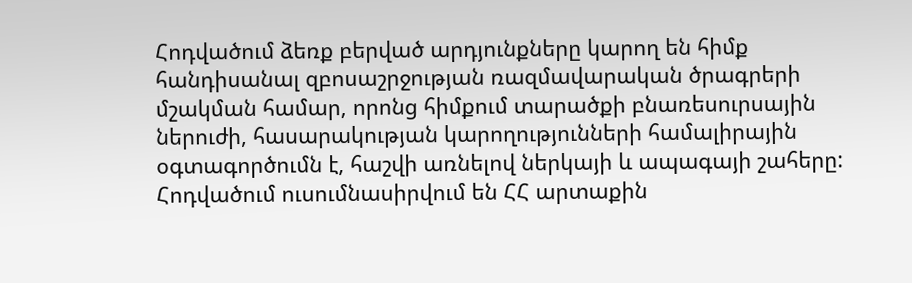Հոդվածում ձեռք բերված արդյունքները կարող են հիմք հանդիսանալ զբոսաշրջության ռազմավարական ծրագրերի մշակման համար, որոնց հիմքում տարածքի բնառեսուրսային ներուժի, հասարակության կարողությունների համալիրային օգտագործումն է, հաշվի առնելով ներկայի և ապագայի շահերը:
Հոդվածում ուսումնասիրվում են ՀՀ արտաքին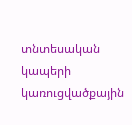տնտեսական կապերի կառուցվածքային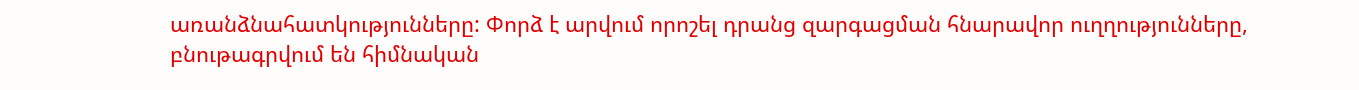առանձնահատկությունները: Փորձ է արվում որոշել դրանց զարգացման հնարավոր ուղղությունները, բնութագրվում են հիմնական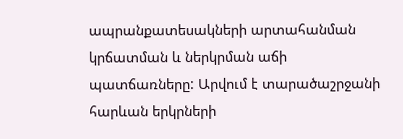ապրանքատեսակների արտահանման կրճատման և ներկրման աճի պատճառները: Արվում է տարածաշրջանի հարևան երկրների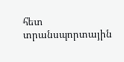հետ տրանսպորտային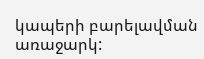կապերի բարելավման առաջարկ: